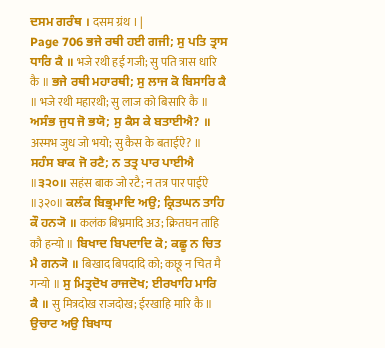ਦਸਮ ਗਰੰਥ । दसम ग्रंथ । |
Page 706 ਭਜੇ ਰਥੀ ਹਈ ਗਜੀ; ਸੁ ਪਤਿ ਤ੍ਰਾਸ ਧਾਰਿ ਕੈ ॥ भजे रथी हई गजी; सु पति त्रास धारि कै ॥ ਭਜੇ ਰਥੀ ਮਹਾਰਥੀ; ਸੁ ਲਾਜ ਕੋ ਬਿਸਾਰਿ ਕੈ ॥ भजे रथी महारथी; सु लाज को बिसारि कै ॥ ਅਸੰਭ ਜੁਧ ਜੋ ਭਯੋ; ਸੁ ਕੈਸ ਕੇ ਬਤਾਈਐ? ॥ अस्मभ जुध जो भयो; सु कैस के बताईऐ? ॥ ਸਹੰਸ ਬਾਕ ਜੋ ਰਟੈ; ਨ ਤਤ੍ਰ ਪਾਰ ਪਾਈਐ ॥੩੨੦॥ सहंस बाक जो रटै; न तत्र पार पाईऐ ॥३२०॥ ਕਲੰਕ ਬਿਭ੍ਰਮਾਦਿ ਅਉ; ਕ੍ਰਿਤਘਨ ਤਾਹਿ ਕੌ ਹਨ੍ਯੋ ॥ कलंक बिभ्रमादि अउ; क्रितघन ताहि कौ हन्यो ॥ ਬਿਖਾਦ ਬਿਪਦਾਦਿ ਕੋ; ਕਛੂ ਨ ਚਿਤ ਮੈ ਗਨ੍ਯੋ ॥ बिखाद बिपदादि को; कछू न चित मै गन्यो ॥ ਸੁ ਮਿਤ੍ਰਦੋਖ ਰਾਜਦੋਖ; ਈਰਖਾਹਿ ਮਾਰਿ ਕੈ ॥ सु मित्रदोख राजदोख; ईरखाहि मारि कै ॥ ਉਚਾਟ ਅਉ ਬਿਖਾਧ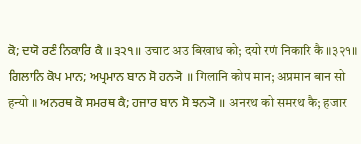ਕੋ; ਦਯੋ ਰਣੰ ਨਿਕਾਰਿ ਕੈ ॥੩੨੧॥ उचाट अउ बिखाध को; दयो रणं निकारि कै ॥३२१॥ ਗਿਲਾਨਿ ਕੋਪ ਮਾਨ; ਅਪ੍ਰਮਾਨ ਬਾਨ ਸੋ ਹਨ੍ਯੋ ॥ गिलानि कोप मान; अप्रमान बान सो हन्यो ॥ ਅਨਰਥ ਕੋ ਸਮਰਥ ਕੈ; ਹਜਾਰ ਬਾਨ ਸੋ ਝਨ੍ਯੋ ॥ अनरथ को समरथ कै; हजार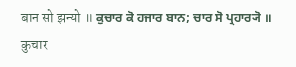बान सो झन्यो ॥ ਕੁਚਾਰ ਕੋ ਹਜਾਰ ਬਾਨ; ਚਾਰ ਸੋ ਪ੍ਰਹਾਰ੍ਯੋ ॥ कुचार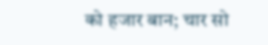को हजार बान; चार सो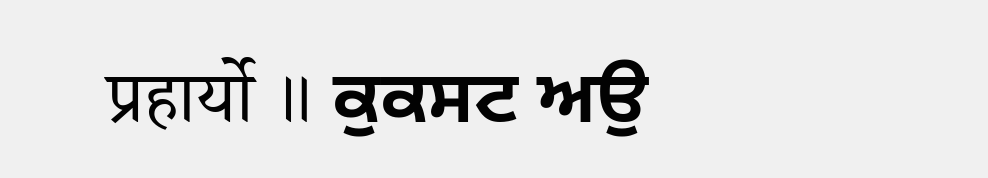प्रहार्यो ॥ ਕੁਕਸਟ ਅਉ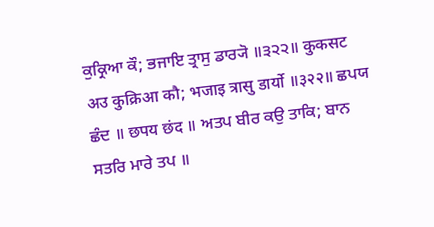ਕੁਕ੍ਰਿਆ ਕੌ; ਭਜਾਇ ਤ੍ਰਾਸੁ ਡਾਰ੍ਯੋ ॥੩੨੨॥ कुकसट अउ कुक्रिआ कौ; भजाइ त्रासु डार्यो ॥३२२॥ ਛਪਯ ਛੰਦ ॥ छपय छंद ॥ ਅਤਪ ਬੀਰ ਕਉ ਤਾਕਿ; ਬਾਨ ਸਤਰਿ ਮਾਰੇ ਤਪ ॥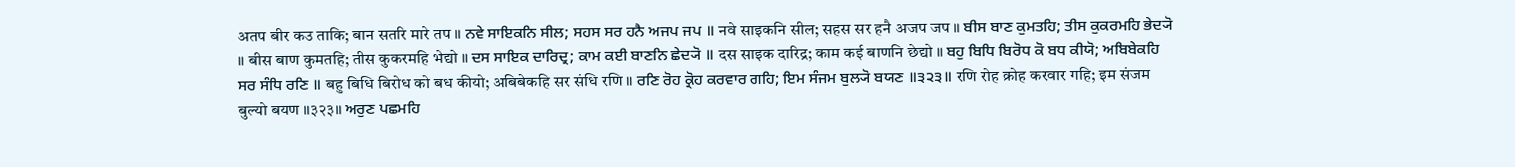अतप बीर कउ ताकि; बान सतरि मारे तप ॥ ਨਵੇ ਸਾਇਕਨਿ ਸੀਲ; ਸਹਸ ਸਰ ਹਨੈ ਅਜਪ ਜਪ ॥ नवे साइकनि सील; सहस सर हनै अजप जप ॥ ਬੀਸ ਬਾਣ ਕੁਮਤਹਿ; ਤੀਸ ਕੁਕਰਮਹਿ ਭੇਦ੍ਯੋ ॥ बीस बाण कुमतहि; तीस कुकरमहि भेद्यो ॥ ਦਸ ਸਾਇਕ ਦਾਰਿਦ੍ਰ; ਕਾਮ ਕਈ ਬਾਣਨਿ ਛੇਦ੍ਯੋ ॥ दस साइक दारिद्र; काम कई बाणनि छेद्यो ॥ ਬਹੁ ਬਿਧਿ ਬਿਰੋਧ ਕੋ ਬਧ ਕੀਯੋ; ਅਬਿਬੇਕਹਿ ਸਰ ਸੰਧਿ ਰਣਿ ॥ बहु बिधि बिरोध को बध कीयो; अबिबेकहि सर संधि रणि ॥ ਰਣਿ ਰੋਹ ਕ੍ਰੋਹ ਕਰਵਾਰ ਗਹਿ; ਇਮ ਸੰਜਮ ਬੁਲ੍ਯੋ ਬਯਣ ॥੩੨੩॥ रणि रोह क्रोह करवार गहि; इम संजम बुल्यो बयण ॥३२३॥ ਅਰੁਣ ਪਛਮਹਿ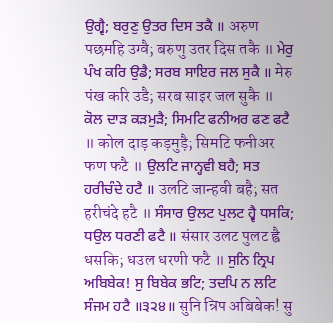ਉਗ੍ਵੈ; ਬਰੁਣੁ ਉਤਰ ਦਿਸ ਤਕੈ ॥ अरुण पछमहि उग्वै; बरुणु उतर दिस तकै ॥ ਮੇਰੁ ਪੰਖ ਕਰਿ ਉਡੈ; ਸਰਬ ਸਾਇਰ ਜਲ ਸੁਕੈ ॥ मेरु पंख करि उडै; सरब साइर जल सुकै ॥ ਕੋਲ ਦਾੜ ਕੜਮੁੜੈ; ਸਿਮਟਿ ਫਨੀਅਰ ਫਣ ਫਟੈ ॥ कोल दाड़ कड़मुड़ै; सिमटि फनीअर फण फटै ॥ ਉਲਟਿ ਜਾਨ੍ਹਵੀ ਬਹੈ; ਸਤ ਹਰੀਚੰਦੇ ਹਟੈ ॥ उलटि जान्हवी बहै; सत हरीचंदे हटै ॥ ਸੰਸਾਰ ਉਲਟ ਪੁਲਟ ਹ੍ਵੈ ਧਸਕਿ; ਧਉਲ ਧਰਣੀ ਫਟੈ ॥ संसार उलट पुलट ह्वै धसकि; धउल धरणी फटै ॥ ਸੁਨਿ ਨ੍ਰਿਪ ਅਬਿਬੇਕ! ਸੁ ਬਿਬੇਕ ਭਟਿ; ਤਦਪਿ ਨ ਲਟਿ ਸੰਜਮ ਹਟੈ ॥੩੨੪॥ सुनि न्रिप अबिबेक! सु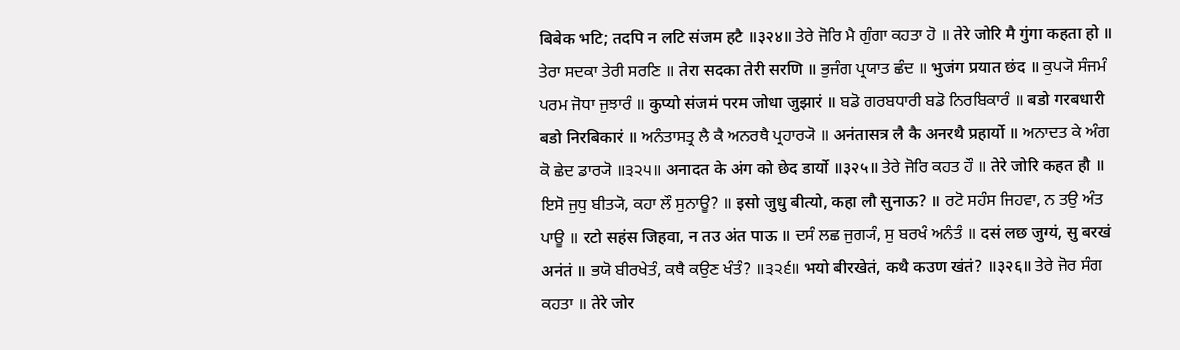बिबेक भटि; तदपि न लटि संजम हटै ॥३२४॥ ਤੇਰੇ ਜੋਰਿ ਮੈ ਗੁੰਗਾ ਕਹਤਾ ਹੋ ॥ तेरे जोरि मै गुंगा कहता हो ॥ ਤੇਰਾ ਸਦਕਾ ਤੇਰੀ ਸਰਣਿ ॥ तेरा सदका तेरी सरणि ॥ ਭੁਜੰਗ ਪ੍ਰਯਾਤ ਛੰਦ ॥ भुजंग प्रयात छंद ॥ ਕੁਪ੍ਯੋ ਸੰਜਮੰ ਪਰਮ ਜੋਧਾ ਜੁਝਾਰੰ ॥ कुप्यो संजमं परम जोधा जुझारं ॥ ਬਡੋ ਗਰਬਧਾਰੀ ਬਡੋ ਨਿਰਬਿਕਾਰੰ ॥ बडो गरबधारी बडो निरबिकारं ॥ ਅਨੰਤਾਸਤ੍ਰ ਲੈ ਕੈ ਅਨਰਥੈ ਪ੍ਰਹਾਰ੍ਯੋ ॥ अनंतासत्र लै कै अनरथै प्रहार्यो ॥ ਅਨਾਦਤ ਕੇ ਅੰਗ ਕੋ ਛੇਦ ਡਾਰ੍ਯੋ ॥੩੨੫॥ अनादत के अंग को छेद डार्यो ॥३२५॥ ਤੇਰੇ ਜੋਰਿ ਕਹਤ ਹੌ ॥ तेरे जोरि कहत हौ ॥ ਇਸੋ ਜੁਧੁ ਬੀਤ੍ਯੋ, ਕਹਾ ਲੌ ਸੁਨਾਊ? ॥ इसो जुधु बीत्यो, कहा लौ सुनाऊ? ॥ ਰਟੋ ਸਹੰਸ ਜਿਹਵਾ, ਨ ਤਉ ਅੰਤ ਪਾਊ ॥ रटो सहंस जिहवा, न तउ अंत पाऊ ॥ ਦਸੰ ਲਛ ਜੁਗ੍ਯੰ, ਸੁ ਬਰਖੰ ਅਨੰਤੰ ॥ दसं लछ जुग्यं, सु बरखं अनंतं ॥ ਭਯੋ ਬੀਰਖੇਤੰ, ਕਥੈ ਕਉਣ ਖੰਤੰ? ॥੩੨੬॥ भयो बीरखेतं, कथै कउण खंतं? ॥३२६॥ ਤੇਰੇ ਜੋਰ ਸੰਗ ਕਹਤਾ ॥ तेरे जोर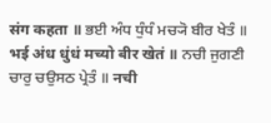संग कहता ॥ ਭਈ ਅੰਧ ਧੁੰਧੰ ਮਚ੍ਯੋ ਬੀਰ ਖੇਤੰ ॥ भई अंध धुंधं मच्यो बीर खेतं ॥ ਨਚੀ ਜੁਗਣੀ ਚਾਰੁ ਚਉਸਠ ਪ੍ਰੇਤੰ ॥ नची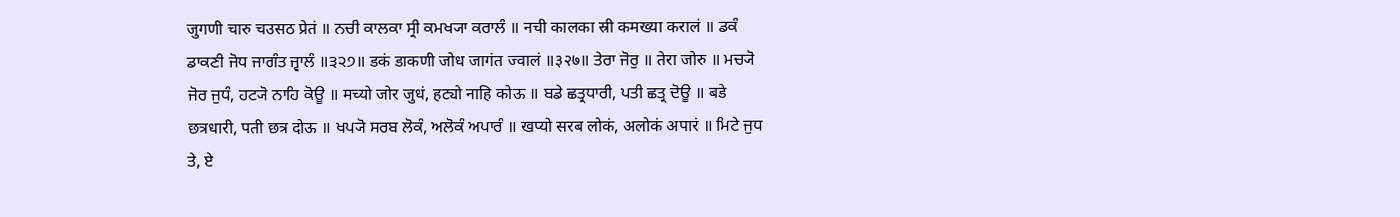जुगणी चारु चउसठ प्रेतं ॥ ਨਚੀ ਕਾਲਕਾ ਸ੍ਰੀ ਕਮਖ੍ਯਾ ਕਰਾਲੰ ॥ नची कालका स्री कमख्या करालं ॥ ਡਕੰ ਡਾਕਣੀ ਜੋਧ ਜਾਗੰਤ ਜ੍ਵਾਲੰ ॥੩੨੭॥ डकं डाकणी जोध जागंत ज्वालं ॥३२७॥ ਤੇਰਾ ਜੋਰੁ ॥ तेरा जोरु ॥ ਮਚ੍ਯੋ ਜੋਰ ਜੁਧੰ, ਹਟ੍ਯੋ ਨਾਹਿ ਕੋਊ ॥ मच्यो जोर जुधं, हट्यो नाहि कोऊ ॥ ਬਡੇ ਛਤ੍ਰਧਾਰੀ, ਪਤੀ ਛਤ੍ਰ ਦੋਊ ॥ बडे छत्रधारी, पती छत्र दोऊ ॥ ਖਪ੍ਯੋ ਸਰਬ ਲੋਕੰ, ਅਲੋਕੰ ਅਪਾਰੰ ॥ खप्यो सरब लोकं, अलोकं अपारं ॥ ਮਿਟੇ ਜੁਧ ਤੇ, ਏ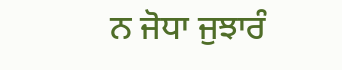ਨ ਜੋਧਾ ਜੁਝਾਰੰ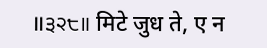॥੩੨੮॥ मिटे जुध ते, ए न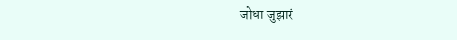जोधा जुझारं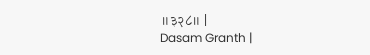॥३२८॥ |
Dasam Granth |